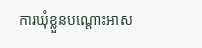ការឃុំខ្លួនបណ្តោះអាស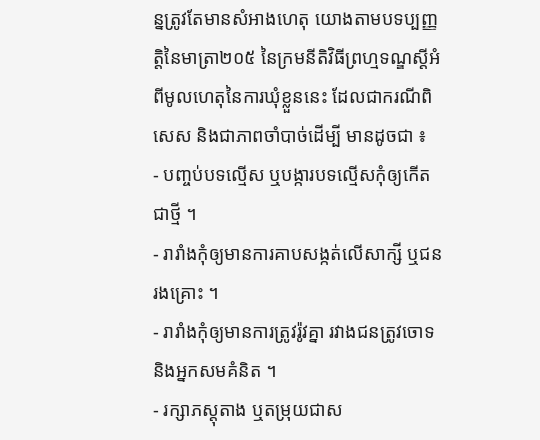ន្នត្រូវតែមានសំអាងហេតុ យោងតាមបទប្បញ្ញត្តិនៃមាត្រា២០៥ នៃក្រមនីតិវិធីព្រហ្មទណ្ឌស្តីអំពីមូលហេតុនៃការឃុំខ្លួននេះ ដែលជាករណីពិសេស និងជាភាពចាំបាច់ដើម្បី មានដូចជា ៖
- បញ្ចប់បទល្មើស ឬបង្ការបទល្មើសកុំឲ្យកើតជាថ្មី ។
- រារាំងកុំឲ្យមានការគាបសង្កត់លើសាក្សី ឬជនរងគ្រោះ ។
- រារាំងកុំឲ្យមានការត្រូវរ៉ូវគ្នា រវាងជនត្រូវចោទ និងអ្នកសមគំនិត ។
- រក្សាភស្តុតាង ឬតម្រុយជាស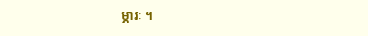ម្ភារៈ ។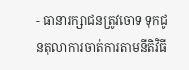- ធានារក្សាជនត្រូវចោទ ទុកជូនតុលាការចាត់ការតាមនីតិវិធី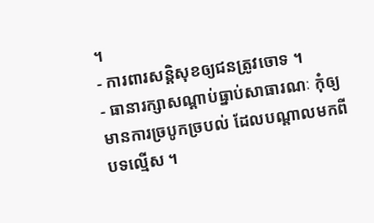។
- ការពារសន្តិសុខឲ្យជនត្រូវចោទ ។
- ធានារក្សាសណ្តាប់ធ្នាប់សាធារណៈ កុំឲ្យមានការច្របូកច្របល់ ដែលបណ្តាលមកពីបទល្មើស ។